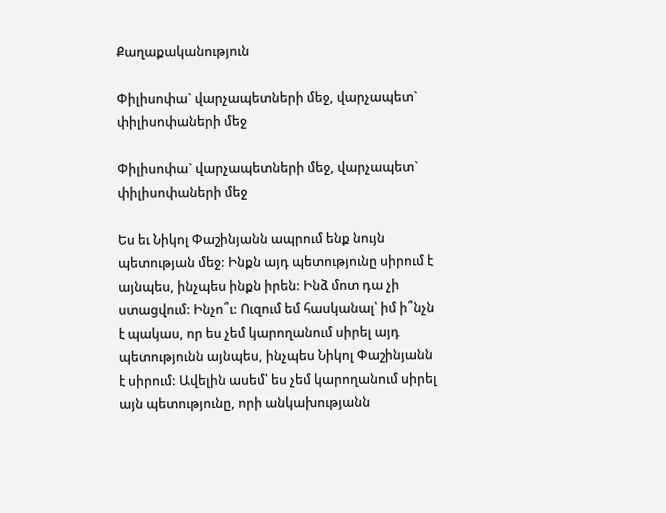Քաղաքականություն

Փիլիսոփա` վարչապետների մեջ, վարչապետ` փիլիսոփաների մեջ

Փիլիսոփա` վարչապետների մեջ, վարչապետ` փիլիսոփաների մեջ

Ես եւ Նիկոլ Փաշինյանն ապրում ենք նույն պետության մեջ: Ինքն այդ պետությունը սիրում է այնպես, ինչպես ինքն իրեն: Ինձ մոտ դա չի ստացվում: Ինչո՞ւ: Ուզում եմ հասկանալ՝ իմ ի՞նչն է պակաս, որ ես չեմ կարողանում սիրել այդ պետությունն այնպես, ինչպես Նիկոլ Փաշինյանն է սիրում: Ավելին ասեմ՝ ես չեմ կարողանում սիրել այն պետությունը, որի անկախությանն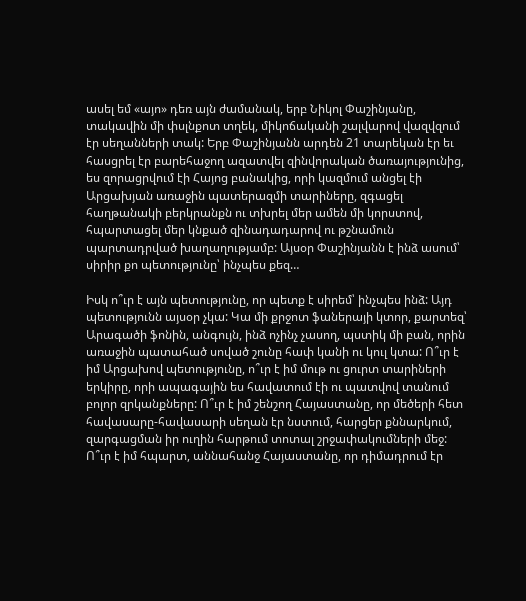ասել եմ «այո» դեռ այն ժամանակ, երբ Նիկոլ Փաշինյանը, տակավին մի փսլնքոտ տղեկ, միկոճականի շալվարով վազվզում էր սեղանների տակ: Երբ Փաշինյանն արդեն 21 տարեկան էր եւ հասցրել էր բարեհաջող ազատվել զինվորական ծառայությունից, ես զորացրվում էի Հայոց բանակից, որի կազմում անցել էի Արցախյան առաջին պատերազմի տարիները, զգացել հաղթանակի բերկրանքն ու տխրել մեր ամեն մի կորստով, հպարտացել մեր կնքած զինադադարով ու թշնամուն պարտադրված խաղաղությամբ: Այսօր Փաշինյանն է ինձ ասում՝ սիրիր քո պետությունը՝ ինչպես քեզ…

Իսկ ո՞ւր է այն պետությունը, որ պետք է սիրեմ՝ ինչպես ինձ: Այդ պետությունն այսօր չկա: Կա մի քրջոտ ֆաներայի կտոր, քարտեզ՝ Արագածի ֆոնին, անգույն, ինձ ոչինչ չասող, պստիկ մի բան, որին առաջին պատահած սոված շունը հափ կանի ու կուլ կտա: Ո՞ւր է իմ Արցախով պետությունը, ո՞ւր է իմ մութ ու ցուրտ տարիների երկիրը, որի ապագային ես հավատում էի ու պատվով տանում բոլոր զրկանքները: Ո՞ւր է իմ շենշող Հայաստանը, որ մեծերի հետ հավասարը-հավասարի սեղան էր նստում, հարցեր քննարկում, զարգացման իր ուղին հարթում տոտալ շրջափակումների մեջ: Ո՞ւր է իմ հպարտ, աննահանջ Հայաստանը, որ դիմադրում էր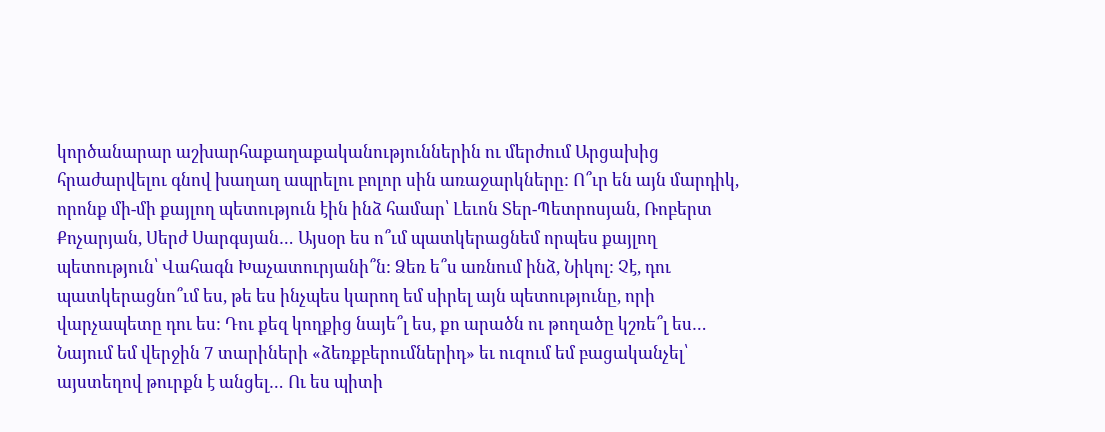կործանարար աշխարհաքաղաքականություններին ու մերժում Արցախից հրաժարվելու գնով խաղաղ ապրելու բոլոր սին առաջարկները: Ո՞ւր են այն մարդիկ, որոնք մի-մի քայլող պետություն էին ինձ համար՝ Լեւոն Տեր-Պետրոսյան, Ռոբերտ Քոչարյան, Սերժ Սարգսյան… Այսօր ես ո՞ւմ պատկերացնեմ որպես քայլող պետություն՝ Վահագն Խաչատուրյանի՞ն: Ձեռ ե՞ս առնում ինձ, Նիկոլ: Չէ, դու պատկերացնո՞ւմ ես, թե ես ինչպես կարող եմ սիրել այն պետությունը, որի վարչապետը դու ես: Դու քեզ կողքից նայե՞լ ես, քո արածն ու թողածը կշռե՞լ ես… Նայում եմ վերջին 7 տարիների «ձեռքբերումներիդ» եւ ուզում եմ բացականչել՝ այստեղով թուրքն է անցել… Ու ես պիտի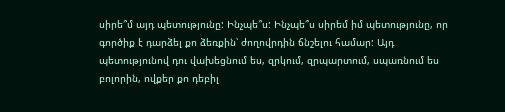սիրե՞մ այդ պետությունը: Ինչպե՞ս: Ինչպե՞ս սիրեմ իմ պետությունը, որ գործիք է դարձել քո ձեռքին՝ ժողովրդին ճնշելու համար: Այդ պետությունով դու վախեցնում ես, զրկում, զրպարտում, սպառնում ես բոլորին, ովքեր քո դեբիլ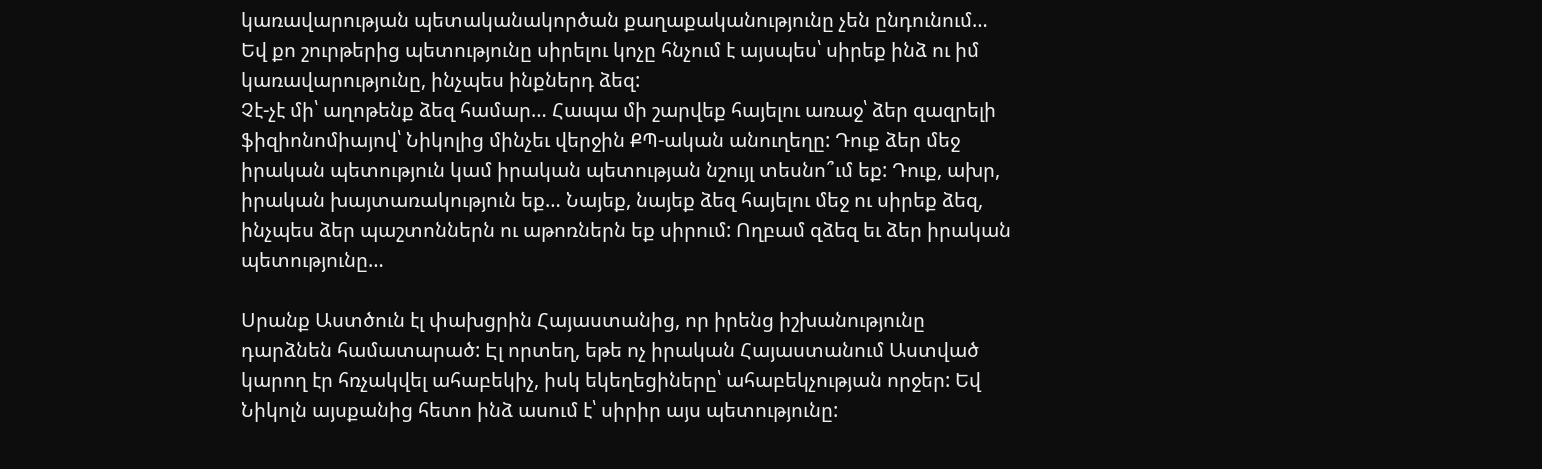կառավարության պետականակործան քաղաքականությունը չեն ընդունում…  Եվ քո շուրթերից պետությունը սիրելու կոչը հնչում է այսպես՝ սիրեք ինձ ու իմ կառավարությունը, ինչպես ինքներդ ձեզ:
Չէ-չէ մի՝ աղոթենք ձեզ համար… Հապա մի շարվեք հայելու առաջ՝ ձեր զազրելի ֆիզիոնոմիայով՝ Նիկոլից մինչեւ վերջին ՔՊ-ական անուղեղը: Դուք ձեր մեջ իրական պետություն կամ իրական պետության նշույլ տեսնո՞ւմ եք: Դուք, ախր, իրական խայտառակություն եք… Նայեք, նայեք ձեզ հայելու մեջ ու սիրեք ձեզ, ինչպես ձեր պաշտոններն ու աթոռներն եք սիրում: Ողբամ զձեզ եւ ձեր իրական պետությունը…

Սրանք Աստծուն էլ փախցրին Հայաստանից, որ իրենց իշխանությունը դարձնեն համատարած: Էլ որտեղ, եթե ոչ իրական Հայաստանում Աստված կարող էր հռչակվել ահաբեկիչ, իսկ եկեղեցիները՝ ահաբեկչության որջեր: Եվ Նիկոլն այսքանից հետո ինձ ասում է՝ սիրիր այս պետությունը: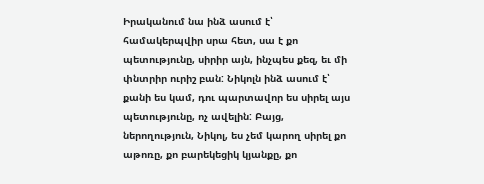Իրականում նա ինձ ասում է՝ համակերպվիր սրա հետ, սա է քո պետությունը, սիրիր այն, ինչպես քեզ, եւ մի փնտրիր ուրիշ բան: Նիկոլն ինձ ասում է՝ քանի ես կամ, դու պարտավոր ես սիրել այս պետությունը, ոչ ավելին: Բայց, ներողություն, Նիկոլ, ես չեմ կարող սիրել քո աթոռը, քո բարեկեցիկ կյանքը, քո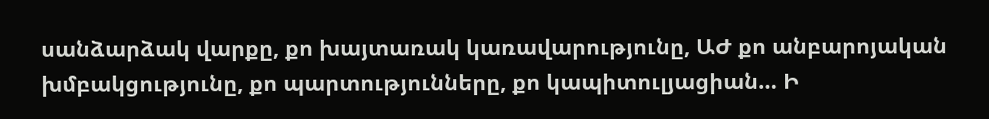սանձարձակ վարքը, քո խայտառակ կառավարությունը, ԱԺ քո անբարոյական խմբակցությունը, քո պարտությունները, քո կապիտուլյացիան… Ի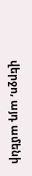վերջո, այդ ամենի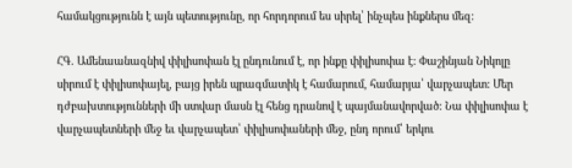համակցությունն է այն պետությունը, որ հորդորում ես սիրել՝ ինչպես ինքներս մեզ:

ՀԳ. Ամենաանազնիվ փիլիսոփան էլ ընդունում է, որ ինքը փիլիսոփա է: Փաշինյան Նիկոլը սիրում է փիլիսոփայել, բայց իրեն պրագմատիկ է համարում, համարյա՝ վարչապետ: Մեր դժբախտությունների մի ստվար մասն էլ հենց դրանով է պայմանավորված: Նա փիլիսոփա է վարչապետների մեջ եւ վարչապետ՝ փիլիսոփաների մեջ, ընդ որում՝ երկու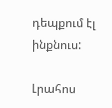դեպքում էլ ինքնուս:

Լրահոս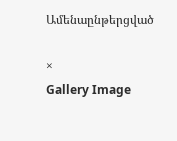Ամենաընթերցված

×
Gallery Image